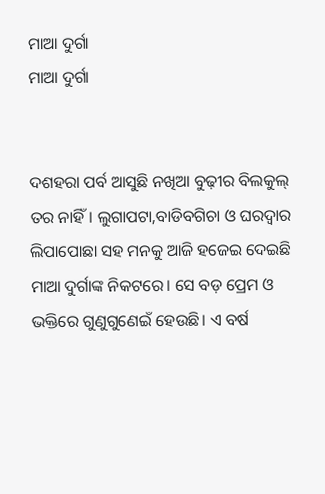ମାଆ ଦୁର୍ଗା
ମାଆ ଦୁର୍ଗା


ଦଶହରା ପର୍ବ ଆସୁଛି ନଖିଆ ବୁଢ଼ୀର ବିଲକୁଲ୍ ତର ନାହିଁ। ଲୁଗାପଟା,ବାଡିବଗିଚା ଓ ଘରଦ୍ୱାର ଲିପାପୋଛା ସହ ମନକୁ ଆଜି ହଜେଇ ଦେଇଛି ମାଆ ଦୁର୍ଗାଙ୍କ ନିକଟରେ। ସେ ବଡ଼ ପ୍ରେମ ଓ ଭକ୍ତିରେ ଗୁଣୁଗୁଣେଇଁ ହେଉଛି। ଏ ବର୍ଷ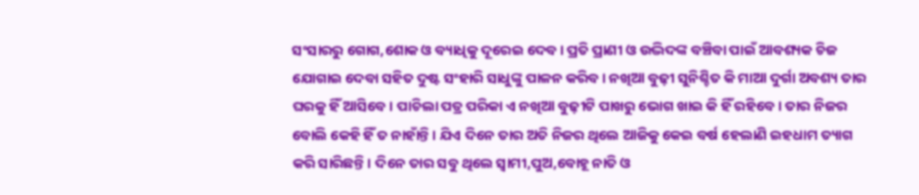ସଂସାରରୁ ଗୋଗ,ଶୋକ ଓ ବ୍ୟାଧିକୁ ଦୂରେଇ ଦେବ। ପ୍ରତି ପ୍ରାଣୀ ଓ ଉଦ୍ଭିଦଙ୍କ ବଞ୍ଚିବା ପାଇଁ ଆବଶ୍ୟକ ଚିଜ ଯୋଗାଇ ଦେବା ସହିତ ଦୁଷ୍ଟ ସଂହାରି ସାଧୁଙ୍କୁ ପାଳନ କରିବ। ନଖିଆ ବୁଢ଼ୀ ସୁନିଶ୍ଚିତ କି ମାଆ ଦୁର୍ଗା ଅବଶ୍ୟ ତାର ଘରକୁ ହିଁ ଆସିବେ। ପାଚିଲା ପତ୍ର ପରିକା ଏ ନଖିଆ ବୁଢ଼ୀଟି ପାଖରୁ ଭୋଗ ଖାଇ କି ହିଁ ରହିବେ। ତାର ନିଜର ବୋଲି କେହି ହିଁ ତ ନାହାଁନ୍ତି। ଯିଏ ଦିନେ ତାର ଅତି ନିଜର ଥିଲେ ଆଜିକୁ କେଇ ବର୍ଷ ହେଲାଣି ଇହଧାମ ତ୍ୟାଗ କରି ସାରିଛନ୍ତି। ଦିନେ ତାର ସବୁ ଥିଲେ ସ୍ବାମୀ,ପୁଅ,ବୋହୂ ନାତି ଓ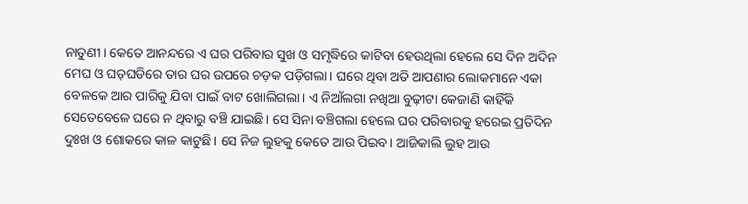ନାତୁଣୀ। କେତେ ଆନନ୍ଦରେ ଏ ଘର ପରିବାର ସୁଖ ଓ ସମୃଦ୍ଧିରେ କାଟିବା ହେଉଥିଲା ହେଲେ ସେ ଦିନ ଅଦିନ ମେଘ ଓ ଘଡ଼ଘଡିରେ ତାର ଘର ଉପରେ ଚଡ଼କ ପଡ଼ିଗଲା। ଘରେ ଥିବା ଅତି ଆପଣାର ଲୋକମାନେ ଏକା ବେଳକେ ଆର ପାରିକୁ ଯିବା ପାଇଁ ବାଟ ଖୋଲିଗଲା। ଏ ନିଆଁଲଗା ନଖିଆ ବୁଢ଼ୀଟା କେଜାଣି କାହିଁକି ସେତେବେଳେ ଘରେ ନ ଥିବାରୁ ବଞ୍ଚି ଯାଇଛି। ସେ ସିନା ବଞ୍ଚିଗଲା ହେଲେ ଘର ପରିବାରକୁ ହରେଇ ପ୍ରତିଦିନ ଦୁଃଖ ଓ ଶୋକରେ କାଳ କାଟୁଛି। ସେ ନିଜ ଲୁହକୁ କେତେ ଆଉ ପିଇବ। ଆଜିକାଲି ଲୁହ ଆଉ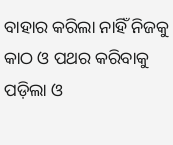ବାହାର କରିଲା ନାହିଁ ନିଜକୁ କାଠ ଓ ପଥର କରିବାକୁ ପଡ଼ିଲା ଓ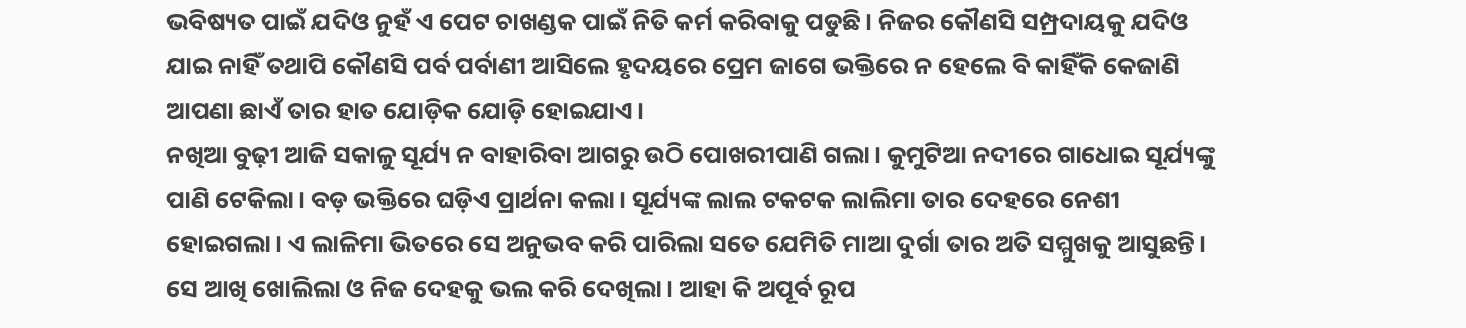ଭବିଷ୍ୟତ ପାଇଁ ଯଦିଓ ନୁହଁ ଏ ପେଟ ଚାଖଣ୍ଡକ ପାଇଁ ନିତି କର୍ମ କରିବାକୁ ପଡୁଛି। ନିଜର କୌଣସି ସମ୍ପ୍ରଦାୟକୁ ଯଦିଓ ଯାଇ ନାହିଁ ତଥାପି କୌଣସି ପର୍ବ ପର୍ବାଣୀ ଆସିଲେ ହୃଦୟରେ ପ୍ରେମ ଜାଗେ ଭକ୍ତିରେ ନ ହେଲେ ବି କାହିଁକି କେଜାଣି ଆପଣା ଛାଏଁ ତାର ହାତ ଯୋଡ଼ିକ ଯୋଡ଼ି ହୋଇଯାଏ।
ନଖିଆ ବୁଢ଼ୀ ଆଜି ସକାଳୁ ସୂର୍ଯ୍ୟ ନ ବାହାରିବା ଆଗରୁ ଉଠି ପୋଖରୀପାଣି ଗଲା। କୁମୁଟିଆ ନଦୀରେ ଗାଧୋଇ ସୂର୍ଯ୍ୟଙ୍କୁ ପାଣି ଟେକିଲା। ବଡ଼ ଭକ୍ତିରେ ଘଡ଼ିଏ ପ୍ରାର୍ଥନା କଲା। ସୂର୍ଯ୍ୟଙ୍କ ଲାଲ ଟକଟକ ଲାଲିମା ତାର ଦେହରେ ନେଶୀ ହୋଇଗଲା। ଏ ଲାଳିମା ଭିତରେ ସେ ଅନୁଭବ କରି ପାରିଲା ସତେ ଯେମିତି ମାଆ ଦୁର୍ଗା ତାର ଅତି ସମ୍ମୁଖକୁ ଆସୁଛନ୍ତି। ସେ ଆଖି ଖୋଲିଲା ଓ ନିଜ ଦେହକୁ ଭଲ କରି ଦେଖିଲା। ଆହା କି ଅପୂର୍ବ ରୂପ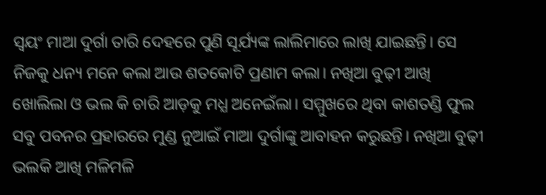ସ୍ଵୟଂ ମାଆ ଦୁର୍ଗା ତାରି ଦେହରେ ପୁଣି ସୂର୍ଯ୍ୟଙ୍କ ଲାଲିମାରେ ଲାଖି ଯାଇଛନ୍ତି। ସେ ନିଜକୁ ଧନ୍ୟ ମନେ କଲା ଆଉ ଶତକୋଟି ପ୍ରଣାମ କଲା। ନଖିଆ ବୁଢ଼ୀ ଆଖି ଖୋଲିଲା ଓ ଭଲ କି ଚାରି ଆଡ଼କୁ ମଧ୍ଯ ଅନେଇଁଲା। ସମ୍ମୁଖରେ ଥିବା କାଶତଣ୍ଡି ଫୁଲ ସବୁ ପବନର ପ୍ରହାରରେ ମୁଣ୍ଡ ନୁଆଇଁ ମାଆ ଦୁର୍ଗାଙ୍କୁ ଆବାହନ କରୁଛନ୍ତି। ନଖିଆ ବୁଢ଼ୀ ଭଲକି ଆଖି ମଳିମଳି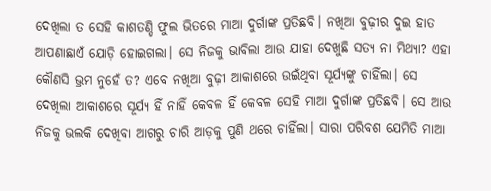ଦେଖିଲା ତ ସେହି କାଶତଣ୍ଡି ଫୁଲ ଭିତରେ ମାଆ ଦୁର୍ଗାଙ୍କ ପ୍ରତିଛବି। ନଖିଆ ବୁଢ଼ୀର ଦୁଇ ହାତ ଆପଣାଛାଏଁ ଯୋଡ଼ି ହୋଇଗଲା। ସେ ନିଜକୁ ଭାବିଲା ଆଉ ଯାହା ଦେଖୁଛି ସତ୍ୟ ନା ମିଥ୍ୟା? ଏହା କୌଣସି ଭ୍ରମ ନୁହେଁ ତ? ଏବେ ନଖିଆ ବୁଢ଼ୀ ଆକାଶରେ ଉଇଁଥିବା ସୂର୍ଯ୍ୟଙ୍କୁ ଚାହିଁଲା। ସେ ଦେଖିଲା ଆକାଶରେ ସୂର୍ଯ୍ୟ ହିଁ ନାହିଁ କେବଳ ହିଁ କେବଳ ସେହି ମାଆ ଦୁର୍ଗାଙ୍କ ପ୍ରତିଛବି। ସେ ଆଉ ନିଜକୁ ଭଲକି ଦେଖିବା ଆଗରୁ ଚାରି ଆଡ଼କୁ ପୁଣି ଥରେ ଚାହିଁଲା। ସାରା ପରିବଶ ଯେମିତି ମାଆ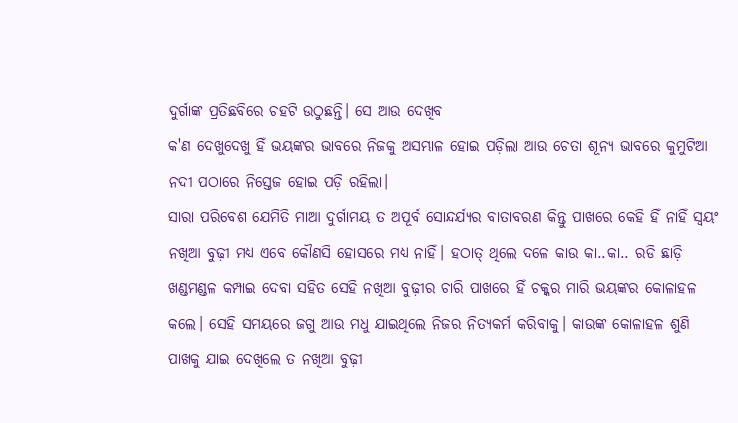ଦୁର୍ଗାଙ୍କ ପ୍ରତିଛବିରେ ଚହଟି ଉଠୁଛନ୍ତି। ସେ ଆଉ ଦେଖିବ
କ'ଣ ଦେଖୁଦେଖୁ ହିଁ ଭୟଙ୍କର ଭାବରେ ନିଜକୁ ଅସମ୍ଭାଳ ହୋଇ ପଡ଼ିଲା ଆଉ ଚେତା ଶୂନ୍ୟ ଭାବରେ କୁମୁଟିଆ ନଦୀ ପଠାରେ ନିସ୍ତେଜ ହୋଇ ପଡ଼ି ରହିଲା।
ସାରା ପରିବେଶ ଯେମିତି ମାଆ ଦୁର୍ଗାମୟ ତ ଅପୂର୍ବ ସୋନ୍ଦର୍ଯ୍ୟର ବାତାବରଣ କିନ୍ତୁ ପାଖରେ କେହି ହିଁ ନାହିଁ ସ୍ଵୟଂ ନଖିଆ ବୁଢ଼ୀ ମଧ୍ୟ ଏବେ କୌଣସି ହୋସରେ ମଧ୍ୟ ନାହିଁ। ହଠାତ୍ ଥିଲେ ଦଳେ କାଉ କା..କା.. ରଡି ଛାଡ଼ି ଖଣ୍ଡମଣ୍ଡଳ କମ୍ପାଇ ଦେବା ସହିତ ସେହି ନଖିଆ ବୁଢ଼ୀର ଚାରି ପାଖରେ ହିଁ ଚକ୍କର ମାରି ଭୟଙ୍କର କୋଳାହଳ କଲେ। ସେହି ସମୟରେ ଜଗୁ ଆଉ ମଧୁ ଯାଇଥିଲେ ନିଜର ନିତ୍ୟକର୍ମ କରିବାକୁ। କାଉଙ୍କ କୋଳାହଳ ଶୁଣି ପାଖକୁ ଯାଇ ଦେଖିଲେ ତ ନଖିଆ ବୁଢ଼ୀ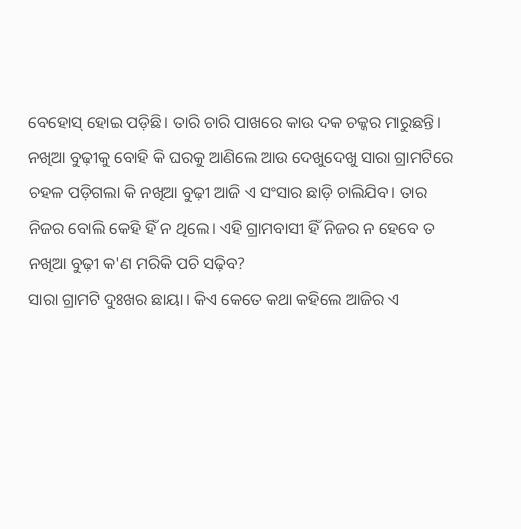ବେହୋସ୍ ହୋଇ ପଡ଼ିଛି। ତାରି ଚାରି ପାଖରେ କାଉ ଦକ ଚକ୍କର ମାରୁଛନ୍ତି। ନଖିଆ ବୁଢ଼ୀକୁ ବୋହି କି ଘରକୁ ଆଣିଲେ ଆଉ ଦେଖୁଦେଖୁ ସାରା ଗ୍ରାମଟିରେ ଚହଳ ପଡ଼ିଗଲା କି ନଖିଆ ବୁଢ଼ୀ ଆଜି ଏ ସଂସାର ଛାଡ଼ି ଚାଲିଯିବ। ତାର ନିଜର ବୋଲି କେହି ହିଁ ନ ଥିଲେ। ଏହି ଗ୍ରାମବାସୀ ହିଁ ନିଜର ନ ହେବେ ତ ନଖିଆ ବୁଢ଼ୀ କ'ଣ ମରିକି ପଚି ସଢ଼ିବ?
ସାରା ଗ୍ରାମଟି ଦୁଃଖର ଛାୟା। କିଏ କେତେ କଥା କହିଲେ ଆଜିର ଏ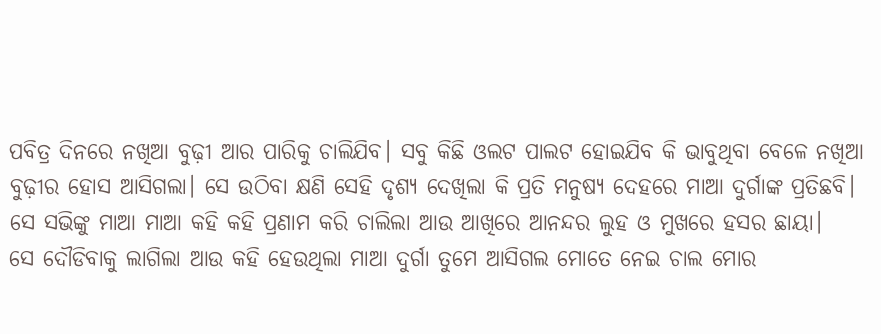ପବିତ୍ର ଦିନରେ ନଖିଆ ବୁଢ଼ୀ ଆର ପାରିକୁ ଚାଲିଯିବ। ସବୁ କିଛି ଓଲଟ ପାଲଟ ହୋଇଯିବ କି ଭାବୁଥିବା ବେଳେ ନଖିଆ ବୁଢ଼ୀର ହୋସ ଆସିଗଲା। ସେ ଉଠିବା କ୍ଷଣି ସେହି ଦୃଶ୍ୟ ଦେଖିଲା କି ପ୍ରତି ମନୁଷ୍ୟ ଦେହରେ ମାଆ ଦୁର୍ଗାଙ୍କ ପ୍ରତିଛବି। ସେ ସଭିଙ୍କୁ ମାଆ ମାଆ କହି କହି ପ୍ରଣାମ କରି ଚାଲିଲା ଆଉ ଆଖିରେ ଆନନ୍ଦର ଲୁହ ଓ ମୁଖରେ ହସର ଛାୟା।
ସେ ଦୌଡିବାକୁ ଲାଗିଲା ଆଉ କହି ହେଉଥିଲା ମାଆ ଦୁର୍ଗା ତୁମେ ଆସିଗଲ ମୋତେ ନେଇ ଚାଲ ମୋର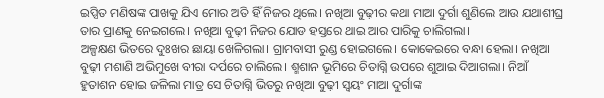ଇପ୍ସିତ ମଣିଷଙ୍କ ପାଖକୁ ଯିଏ ମୋର ଅତି ହିଁ ନିଜର ଥିଲେ। ନଖିଆ ବୁଢ଼ୀର କଥା ମାଆ ଦୁର୍ଗା ଶୁଣିଲେ ଆଉ ଯଥାଶୀଘ୍ର ତାର ପ୍ରାଣକୁ ନେଇଗଲେ। ନଖିଆ ବୁଢ଼ୀ ନିଜର ଯୋଡ ହସ୍ତରେ ଥାଇ ଆର ପାରିକୁ ଚାଲିଗଲା।
ଅଳ୍ପକ୍ଷଣ ଭିତରେ ଦୁଃଖର ଛାୟା ଖେଳିଗଲା। ଗ୍ରାମବାସୀ ରୁଣ୍ଡ ହୋଇଗଲେ। କୋକେଇରେ ବନ୍ଧା ହେଲା। ନଖିଆ ବୁଢ଼ୀ ମଶାଣି ଅଭିମୁଖେ ବୀରା ଦର୍ପରେ ଚାଲିଲେ। ଶ୍ମଶାନ ଭୂମିରେ ଚିତାଗ୍ନି ଉପରେ ଶୁଆଇ ଦିଆଗଲା। ନିଆଁ ହୁତାଶନ ହୋଇ ଜଳିଲା ମାତ୍ର ସେ ଚିତାଗ୍ନି ଭିତରୁ ନଖିଆ ବୁଢ଼ୀ ସ୍ଵୟଂ ମାଆ ଦୁର୍ଗାଙ୍କ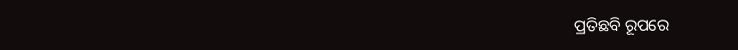ପ୍ରତିଛବି ରୂପରେ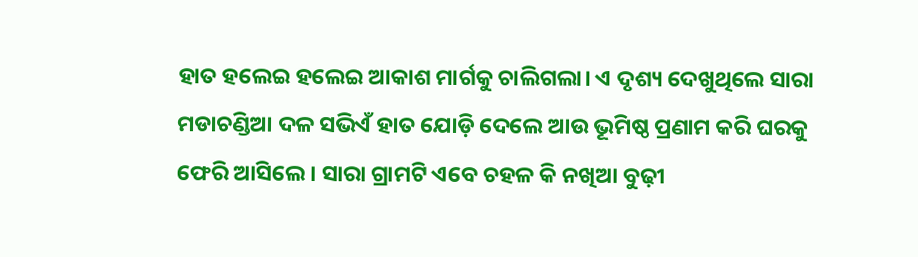ହାତ ହଲେଇ ହଲେଇ ଆକାଶ ମାର୍ଗକୁ ଚାଲିଗଲା। ଏ ଦୃଶ୍ୟ ଦେଖୁଥିଲେ ସାରା ମଡାଚଣ୍ଡିଆ ଦଳ ସଭିଏଁ ହାତ ଯୋଡ଼ି ଦେଲେ ଆଉ ଭୂମିଷ୍ଠ ପ୍ରଣାମ କରି ଘରକୁ ଫେରି ଆସିଲେ। ସାରା ଗ୍ରାମଟି ଏବେ ଚହଳ କି ନଖିଆ ବୁଢ଼ୀ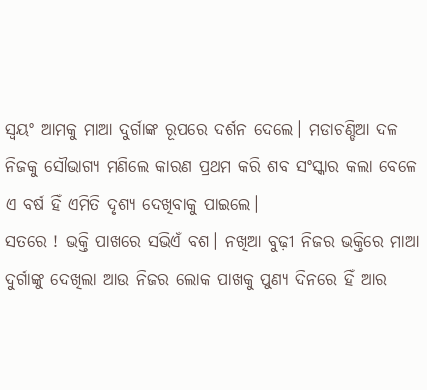ସ୍ଵୟଂ ଆମକୁ ମାଆ ଦୁର୍ଗାଙ୍କ ରୂପରେ ଦର୍ଶନ ଦେଲେ। ମଡାଚଣ୍ଡିଆ ଦଳ ନିଜକୁ ସୌଭାଗ୍ୟ ମଣିଲେ କାରଣ ପ୍ରଥମ କରି ଶବ ସଂସ୍କାର କଲା ବେଳେ ଏ ବର୍ଷ ହିଁ ଏମିତି ଦୃଶ୍ୟ ଦେଖିବାକୁ ପାଇଲେ।
ସତରେ ! ଭକ୍ତି ପାଖରେ ସଭିଏଁ ବଶ। ନଖିଆ ବୁଢ଼ୀ ନିଜର ଭକ୍ତିରେ ମାଆ ଦୁର୍ଗାଙ୍କୁ ଦେଖିଲା ଆଉ ନିଜର ଲୋକ ପାଖକୁ ପୁଣ୍ୟ ଦିନରେ ହିଁ ଆର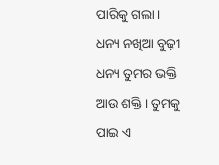ପାରିକୁ ଗଲା। ଧନ୍ୟ ନଖିଆ ବୁଢ଼ୀ ଧନ୍ୟ ତୁମର ଭକ୍ତି ଆଉ ଶକ୍ତି। ତୁମକୁ ପାଇ ଏ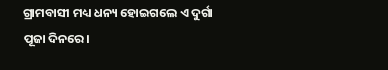ଗ୍ରାମବାସୀ ମଧ୍ୟ ଧନ୍ୟ ହୋଇଗଲେ ଏ ଦୁର୍ଗା ପୂଜା ଦିନରେ।